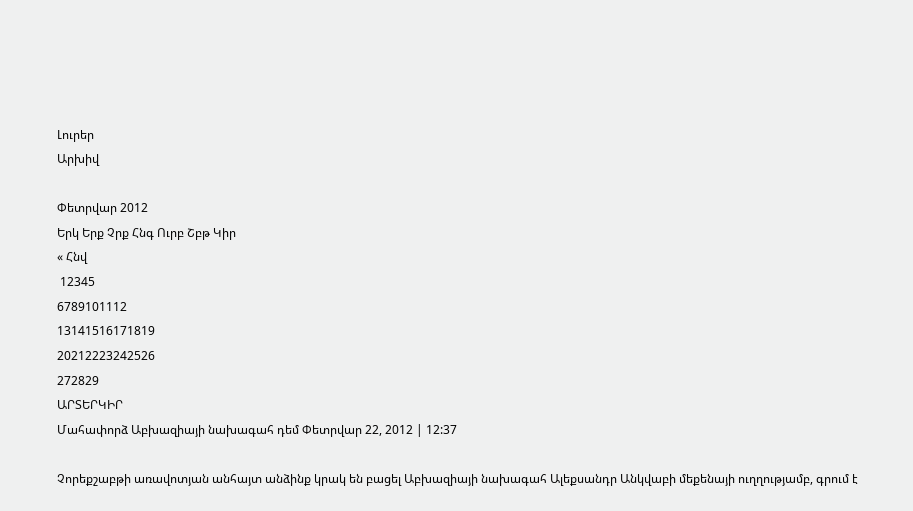Լուրեր
Արխիվ

Փետրվար 2012
Երկ Երք Չրք Հնգ Ուրբ Շբթ Կիր
« Հնվ
 12345
6789101112
13141516171819
20212223242526
272829
ԱՐՏԵՐԿԻՐ
Մահափորձ Աբխազիայի նախագահ դեմ Փետրվար 22, 2012 | 12:37

Չորեքշաբթի առավոտյան անհայտ անձինք կրակ են բացել Աբխազիայի նախագահ Ալեքսանդր Անկվաբի մեքենայի ուղղությամբ, գրում է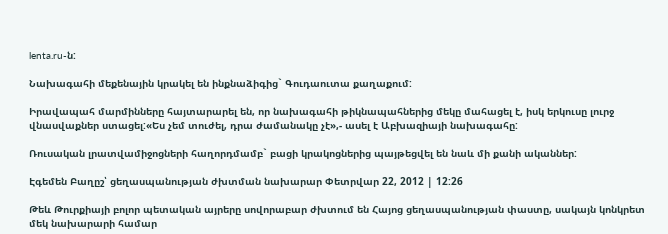lenta.ru-ն:

Նախագահի մեքենային կրակել են ինքնաձիգից` Գուդաուտա քաղաքում:

Իրավապահ մարմինները հայտարարել են, որ նախագահի թիկնապահներից մեկը մահացել է, իսկ երկուսը լուրջ վնասվաքներ ստացել:«Ես չեմ տուժել, դրա ժամանակը չէ»,- ասել է Աբխազիայի նախագահը:

Ռուսական լրատվամիջոցների հաղորդմամբ` բացի կրակոցներից պայթեցվել են նաև մի քանի ականներ:

Էգեմեն Բաղըշ՝ ցեղասպանության ժխտման նախարար Փետրվար 22, 2012 | 12:26

Թեև Թուրքիայի բոլոր պետական այրերը սովորաբար ժխտում են Հայոց ցեղասպանության փաստը, սակայն կոնկրետ մեկ նախարարի համար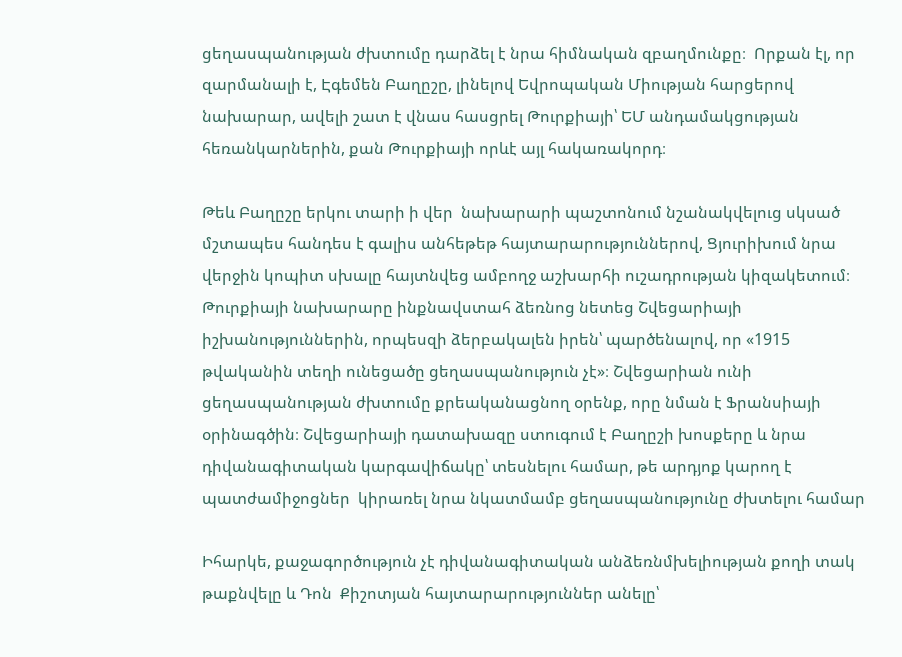ցեղասպանության ժխտումը դարձել է նրա հիմնական զբաղմունքը։  Որքան էլ, որ զարմանալի է, Էգեմեն Բաղըշը, լինելով Եվրոպական Միության հարցերով նախարար, ավելի շատ է վնաս հասցրել Թուրքիայի՝ ԵՄ անդամակցության հեռանկարներին, քան Թուրքիայի որևէ այլ հակառակորդ։

Թեև Բաղըշը երկու տարի ի վեր  նախարարի պաշտոնում նշանակվելուց սկսած մշտապես հանդես է գալիս անհեթեթ հայտարարություններով, Ցյուրիխում նրա վերջին կոպիտ սխալը հայտնվեց ամբողջ աշխարհի ուշադրության կիզակետում։ Թուրքիայի նախարարը ինքնավստահ ձեռնոց նետեց Շվեցարիայի իշխանություններին, որպեսզի ձերբակալեն իրեն՝ պարծենալով, որ «1915 թվականին տեղի ունեցածը ցեղասպանություն չէ»։ Շվեցարիան ունի ցեղասպանության ժխտումը քրեականացնող օրենք, որը նման է Ֆրանսիայի օրինագծին։ Շվեցարիայի դատախազը ստուգում է Բաղըշի խոսքերը և նրա դիվանագիտական կարգավիճակը՝ տեսնելու համար, թե արդյոք կարող է պատժամիջոցներ  կիրառել նրա նկատմամբ ցեղասպանությունը ժխտելու համար

Իհարկե, քաջագործություն չէ դիվանագիտական անձեռնմխելիության քողի տակ թաքնվելը և Դոն  Քիշոտյան հայտարարություններ անելը՝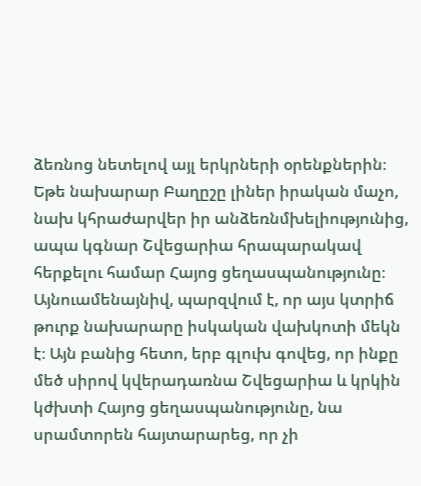ձեռնոց նետելով այլ երկրների օրենքներին։ Եթե նախարար Բաղըշը լիներ իրական մաչո, նախ կհրաժարվեր իր անձեռնմխելիությունից, ապա կգնար Շվեցարիա հրապարակավ հերքելու համար Հայոց ցեղասպանությունը։ Այնուամենայնիվ, պարզվում է, որ այս կտրիճ թուրք նախարարը իսկական վախկոտի մեկն է։ Այն բանից հետո, երբ գլուխ գովեց, որ ինքը մեծ սիրով կվերադառնա Շվեցարիա և կրկին կժխտի Հայոց ցեղասպանությունը, նա սրամտորեն հայտարարեց, որ չի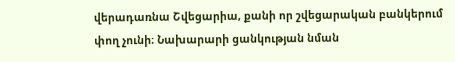վերադառնա Շվեցարիա, քանի որ շվեցարական բանկերում փող չունի։ Նախարարի ցանկության նման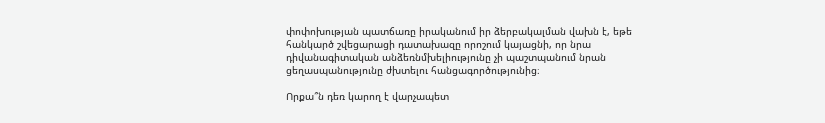փոփոխության պատճառը իրականում իր ձերբակալման վախն է, եթե հանկարծ շվեցարացի դատախազը որոշում կայացնի, որ նրա դիվանագիտական անձեռնմխելիությունը չի պաշտպանում նրան ցեղասպանությունը ժխտելու հանցագործությունից։

Որքա՞ն դեռ կարող է վարչապետ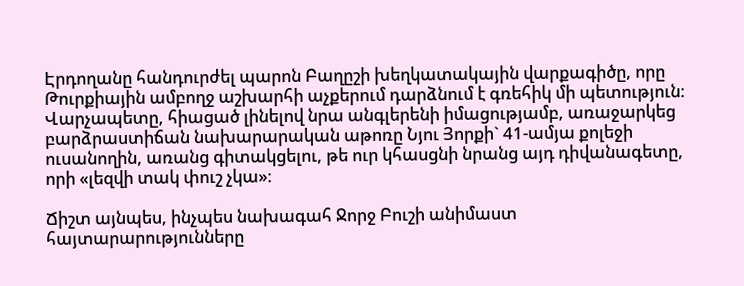Էրդողանը հանդուրժել պարոն Բաղըշի խեղկատակային վարքագիծը, որը Թուրքիային ամբողջ աշխարհի աչքերում դարձնում է գռեհիկ մի պետություն։ Վարչապետը, հիացած լինելով նրա անգլերենի իմացությամբ, առաջարկեց բարձրաստիճան նախարարական աթոռը Նյու Յորքի` 41-ամյա քոլեջի ուսանողին, առանց գիտակցելու, թե ուր կհասցնի նրանց այդ դիվանագետը, որի «լեզվի տակ փուշ չկա»։

Ճիշտ այնպես, ինչպես նախագահ Ջորջ Բուշի անիմաստ հայտարարությունները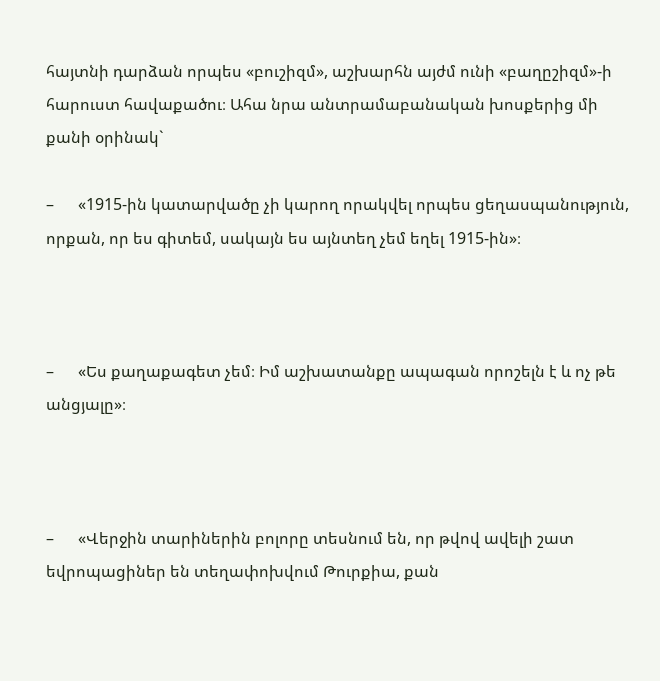հայտնի դարձան որպես «բուշիզմ», աշխարհն այժմ ունի «բաղըշիզմ»-ի հարուստ հավաքածու։ Ահա նրա անտրամաբանական խոսքերից մի քանի օրինակ`

–      «1915-ին կատարվածը չի կարող որակվել որպես ցեղասպանություն, որքան, որ ես գիտեմ, սակայն ես այնտեղ չեմ եղել 1915-ին»։



–      «Ես քաղաքագետ չեմ։ Իմ աշխատանքը ապագան որոշելն է և ոչ թե անցյալը»։



–      «Վերջին տարիներին բոլորը տեսնում են, որ թվով ավելի շատ եվրոպացիներ են տեղափոխվում Թուրքիա, քան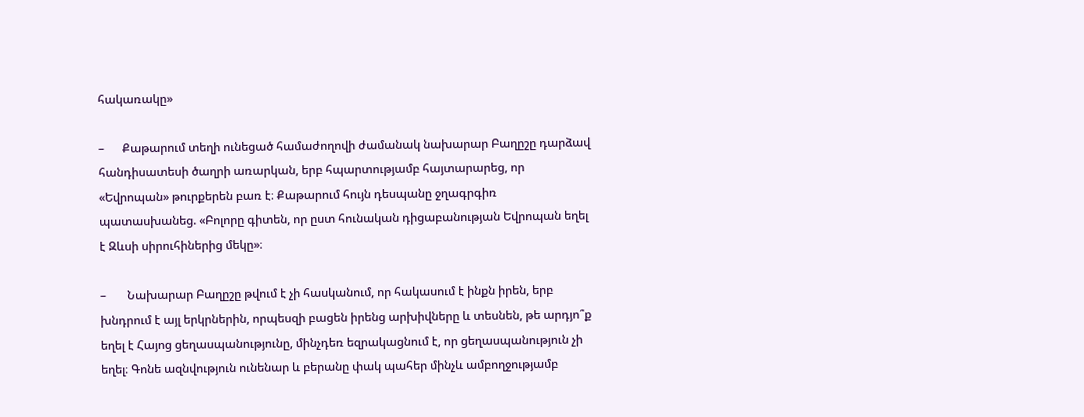հակառակը»

–      Քաթարում տեղի ունեցած համաժողովի ժամանակ նախարար Բաղըշը դարձավ հանդիսատեսի ծաղրի առարկան, երբ հպարտությամբ հայտարարեց, որ «Եվրոպան» թուրքերեն բառ է։ Քաթարում հույն դեսպանը ջղագրգիռ պատասխանեց. «Բոլորը գիտեն, որ ըստ հունական դիցաբանության Եվրոպան եղել է Զևսի սիրուհիներից մեկը»։

–       Նախարար Բաղըշը թվում է չի հասկանում, որ հակասում է ինքն իրեն, երբ խնդրում է այլ երկրներին, որպեսզի բացեն իրենց արխիվները և տեսնեն, թե արդյո՞ք եղել է Հայոց ցեղասպանությունը, մինչդեռ եզրակացնում է, որ ցեղասպանություն չի եղել։ Գոնե ազնվություն ունենար և բերանը փակ պահեր մինչև ամբողջությամբ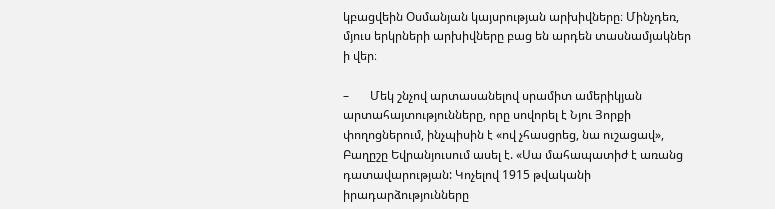կբացվեին Օսմանյան կայսրության արխիվները։ Մինչդեռ, մյուս երկրների արխիվները բաց են արդեն տասնամյակներ ի վեր։

–       Մեկ շնչով արտասանելով սրամիտ ամերիկյան արտահայտությունները, որը սովորել է Նյու Յորքի փողոցներում, ինչպիսին է «ով չհասցրեց, նա ուշացավ», Բաղըշը Եվրանյուսում ասել է. «Սա մահապատիժ է առանց դատավարության: Կոչելով 1915 թվականի իրադարձությունները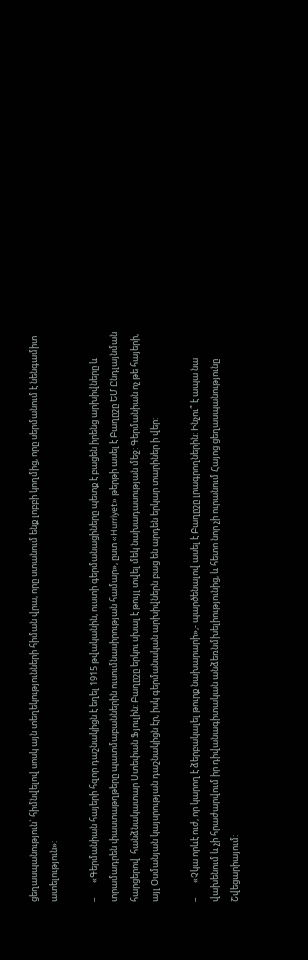ցեղասպանություն` հիմնվելով սոսկ այն տեղեկությունների հիման վրա, որը ստանում ենք լոբբի կողմից, որը սերմանում է նենգամիտ ատելություն»:

–       «Գերմանիան հայերի հզոր դաշնակիցն է եղել 1915 թվականին, ուստի գերմանացիները պետք է բացեն իրենց արխիվները և տրամադրեն փաստաթղթերը պատմաբաններին ուսումնասիրության համար», ըստ «Hurriyet» թերթի ասել է Բաղըշը ԵՄ Ընդլայնման  հարցերով  հանձնակատար Ստեփան Ֆյուլին: Բաղըշը երկու սխալ է թույլ տվել մեկ նախադասության մեջ: Գերմանիան ոչ թե հայերի, այլ Օսմանյան կայսրության դաշնակիցն էր, իսկ գերմանական արխիվներն բաց են արդեն երկար տարիներ ի վեր:

–       «Չկա որևէ ուժ, որ կարող է ձերբակալել թուրք նախարարի»,- պարծենալով ասել է Բաղըշը լրագրողներին: Ինչու՞ է ապա նա վախենում և չի հրաժարվում իր դիվանագիտական անձեռնմխելիությունից, և հետո նոր չի ուրանում Հայոց ցեղասպանությունը Շվեցարիայում: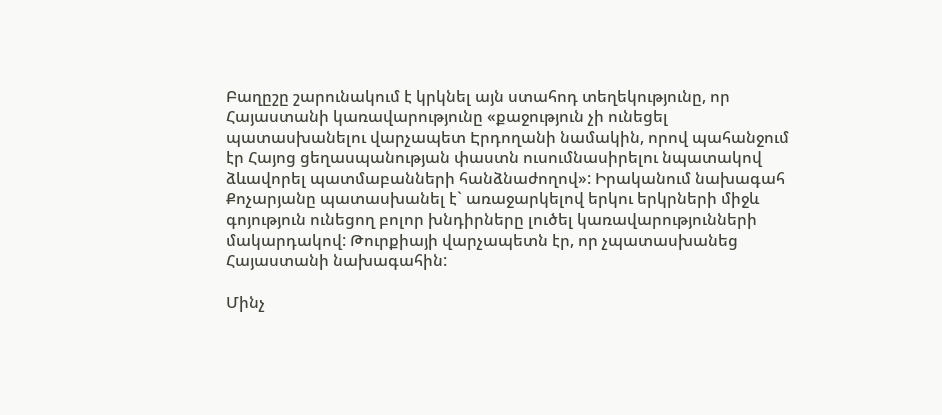Բաղըշը շարունակում է կրկնել այն ստահոդ տեղեկությունը, որ Հայաստանի կառավարությունը «քաջություն չի ունեցել պատասխանելու վարչապետ Էրդողանի նամակին, որով պահանջում էր Հայոց ցեղասպանության փաստն ուսումնասիրելու նպատակով ձևավորել պատմաբանների հանձնաժողով»: Իրականում նախագահ Քոչարյանը պատասխանել է` առաջարկելով երկու երկրների միջև գոյություն ունեցող բոլոր խնդիրները լուծել կառավարությունների մակարդակով: Թուրքիայի վարչապետն էր, որ չպատասխանեց Հայաստանի նախագահին:

Մինչ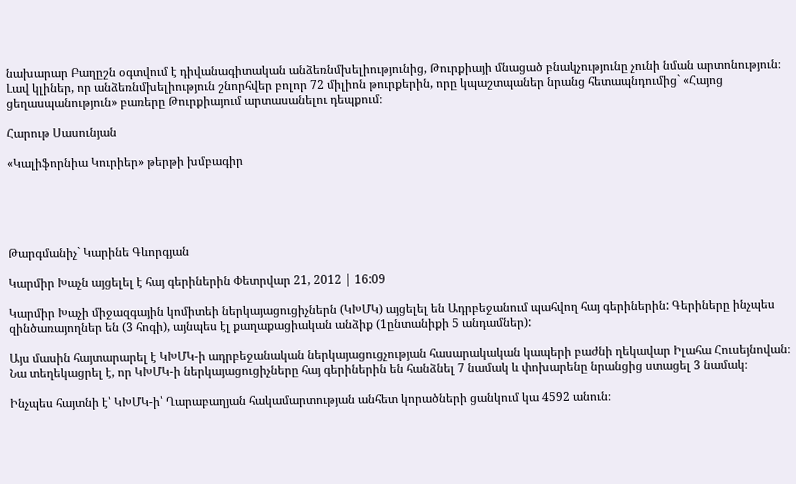նախարար Բաղըշն օգտվում է դիվանագիտական անձեռնմխելիությունից, Թուրքիայի մնացած բնակչությունը չունի նման արտոնություն։ Լավ կլիներ, որ անձեռնմխելիություն շնորհվեր բոլոր 72 միլիոն թուրքերին, որը կպաշտպաներ նրանց հետապնդումից` «Հայոց ցեղասպանություն» բառերը Թուրքիայում արտասանելու դեպքում։

Հարութ Սասունյան

«Կալիֆորնիա Կուրիեր» թերթի խմբագիր





Թարգմանիչ` Կարինե Գևորգյան

Կարմիր Խաչն այցելել է հայ գերիներին Փետրվար 21, 2012 | 16:09

Կարմիր Խաչի միջազգային կոմիտեի ներկայացուցիչներն (ԿԽՄԿ) այցելել են Ադրբեջանում պահվող հայ գերիներին: Գերիները ինչպես զինծառայողներ են (3 հոգի), այնպես էլ քաղաքացիական անձիք (1ընտանիքի 5 անդամներ):

Այս մասին հայտարարել է ԿԽՄԿ-ի ադրբեջանական ներկայացուցչության հասարակական կապերի բաժնի ղեկավար Իլահա Հուսեյնովան։ Նա տեղեկացրել է, որ ԿԽՄԿ-ի ներկայացուցիչները հայ գերիներին են հանձնել 7 նամակ և փոխարենը նրանցից ստացել 3 նամակ։

Ինչպես հայտնի է՝ ԿԽՄԿ-ի՝ Ղարաբաղյան հակամարտության անհետ կորածների ցանկում կա 4592 անուն։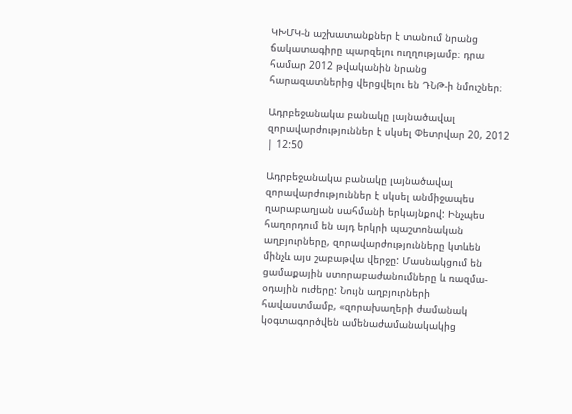ԿԽՄԿ-ն աշխատանքներ է տանում նրանց ճակատագիրը պարզելու ուղղությամբ։ դրա համար 2012 թվականին նրանց հարազատներից վերցվելու են ԴՆԹ-ի նմուշներ։

Ադրբեջանակա բանակը լայնածավալ զորավարժություններ է սկսել Փետրվար 20, 2012 | 12:50

Ադրբեջանակա բանակը լայնածավալ զորավարժություններ է սկսել անմիջապես ղարաբաղյան սահմանի երկայնքով: Ինչպես հաղորդում են այդ երկրի պաշտոնական աղբյուրները, զորավարժությունները կտևեն մինչև այս շաբաթվա վերջը: Մասնակցում են ցամաքային ստորաբաժանումները և ռազմա-օդային ուժերը: Նույն աղբյուրների հավաստմամբ, «զորախաղերի ժամանակ կօգտագործվեն ամենաժամանակակից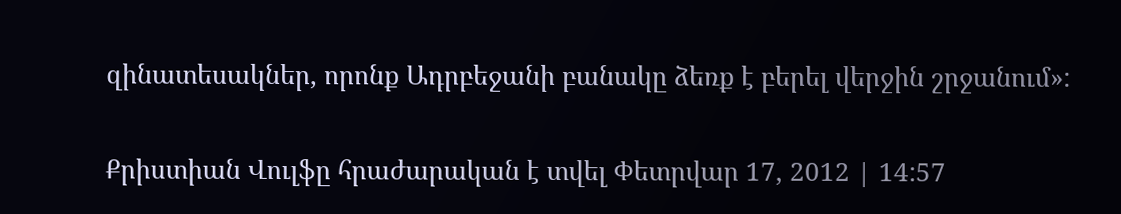զինատեսակներ, որոնք Ադրբեջանի բանակը ձեռք է բերել վերջին շրջանում»:

Քրիստիան Վուլֆը հրաժարական է տվել Փետրվար 17, 2012 | 14:57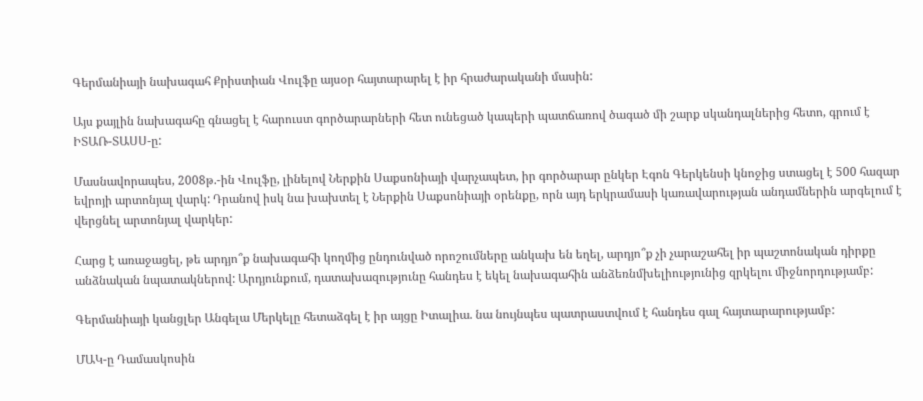Գերմանիայի նախագահ Քրիստիան Վուլֆը այսօր հայտարարել է իր հրաժարականի մասին:

Այս քայլին նախագահը գնացել է հարուստ գործարարների հետ ունեցած կապերի պատճառով ծագած մի շարք սկանդալներից հետո, գրում է ԻՏԱՌ-ՏԱՍՍ-ը:

Մասնավորապես, 2008թ.-ին Վուլֆը, լինելով Ներքին Սաքսոնիայի վարչապետ, իր գործարար ընկեր Էգոն Գերկենսի կնոջից ստացել է 500 հազար եվրոյի արտոնյալ վարկ: Դրանով իսկ նա խախտել է Ներքին Սաքսոնիայի օրենքը, որն այդ երկրամասի կառավարության անդամներին արգելում է վերցնել արտոնյալ վարկեր:

Հարց է առաջացել, թե արդյո՞ք նախագահի կողմից ընդունված որոշումները անկախ են եղել, արդյո՞ք չի չարաշահել իր պաշտոնական դիրքը անձնական նպատակներով: Արդյունքում, դատախազությունը հանդես է եկել նախագահին անձեռնմխելիությունից զրկելու միջնորդությամբ:

Գերմանիայի կանցլեր Անգելա Մերկելը հետաձգել է իր այցը Իտալիա. նա նույնպես պատրաստվում է հանդես գալ հայտարարությամբ:

ՄԱԿ-ը Դամասկոսին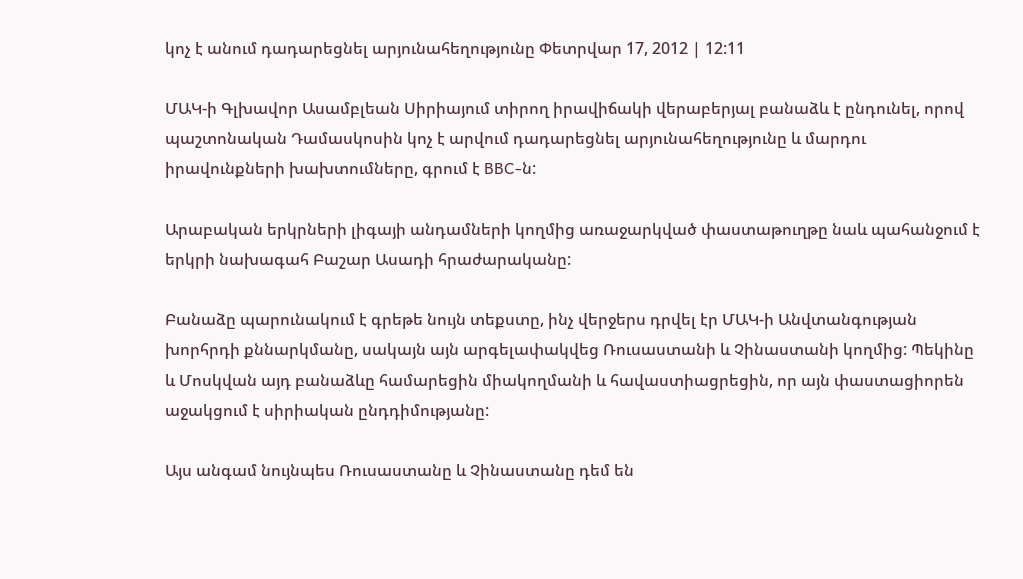կոչ է անում դադարեցնել արյունահեղությունը Փետրվար 17, 2012 | 12:11

ՄԱԿ-ի Գլխավոր Ասամբլեան Սիրիայում տիրող իրավիճակի վերաբերյալ բանաձև է ընդունել, որով պաշտոնական Դամասկոսին կոչ է արվում դադարեցնել արյունահեղությունը և մարդու իրավունքների խախտումները, գրում է BBC-ն:

Արաբական երկրների լիգայի անդամների կողմից առաջարկված փաստաթուղթը նաև պահանջում է երկրի նախագահ Բաշար Ասադի հրաժարականը:

Բանաձը պարունակում է գրեթե նույն տեքստը, ինչ վերջերս դրվել էր ՄԱԿ-ի Անվտանգության խորհրդի քննարկմանը, սակայն այն արգելափակվեց Ռուսաստանի և Չինաստանի կողմից: Պեկինը և Մոսկվան այդ բանաձևը համարեցին միակողմանի և հավաստիացրեցին, որ այն փաստացիորեն աջակցում է սիրիական ընդդիմությանը:

Այս անգամ նույնպես Ռուսաստանը և Չինաստանը դեմ են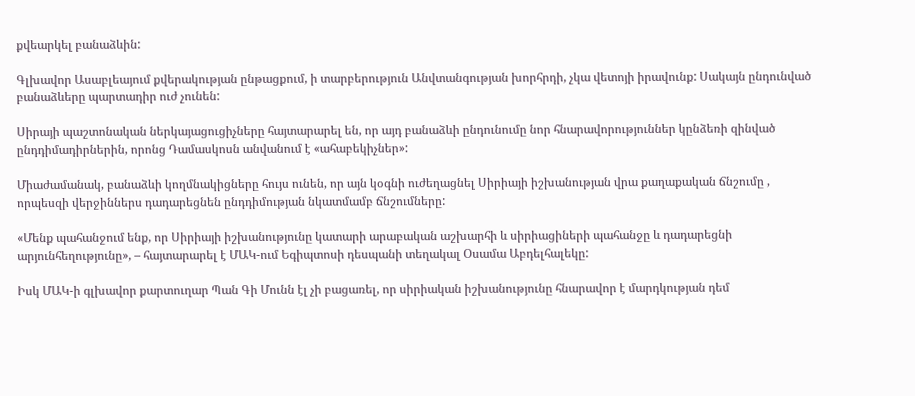քվեարկել բանաձևին:

Գլխավոր Ասաբլեայում քվերակության ընթացքում, ի տարբերություն Անվտանգության խորհրդի, չկա վետոյի իրավունք: Սակայն ընդունված բանաձևերը պարտադիր ուժ չունեն:

Սիրայի պաշտոնական ներկայացուցիչները հայտարարել են, որ այդ բանաձևի ընդունումը նոր հնարավորություններ կընձեռի զինված ընդդիմադիրներին, որոնց Դամասկոսն անվանում է «ահաբեկիչներ»:

Միաժամանակ, բանաձևի կողմնակիցները հույս ունեն, որ այն կօգնի ուժեղացնել Սիրիայի իշխանության վրա քաղաքական ճնշումը , որպեսզի վերջիններս դադարեցնեն ընդդիմության նկատմամբ ճնշումները:

«Մենք պահանջում ենք, որ Սիրիայի իշխանությունը կատարի արաբական աշխարհի և սիրիացիների պահանջը և դադարեցնի արյունհեղությունը», – հայտարարել է ՄԱԿ-ում Եգիպտոսի դեսպանի տեղակալ Օսամա Աբդելհալեկը:

Իսկ ՄԱԿ-ի գլխավոր քարտուղար Պան Գի Մունն էլ չի բացառել, որ սիրիական իշխանությունը հնարավոր է մարդկության դեմ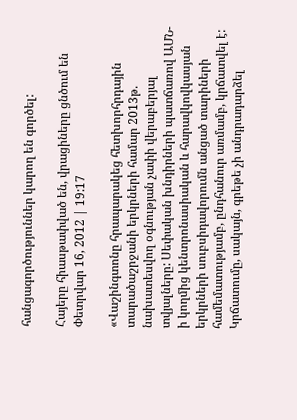հանցագործություններ կարող են գործել:

Հայերը հիասթափված են, վրացիները ցնծում են Փետրվար 16, 2012 | 19:17

«Վաշինգտոնը հրապարակեց հետխորհրդային տարածաշրջանի երկրների համար 2013թ. նախատեսվող օգնության չափի վերաբերյալ տվյալները: Սեփական խնդիրների պատճառով ԱՄՆ-ի կողմից կենտրոնասիական և հարավկովկասյան երկրների սուբսիդավորումն անցած տարիների համեմատությամբ, ընդհանուր առմամբ, կրճատվել է: Կրճատումը, սակայն, գրեթե չի անդրադարձել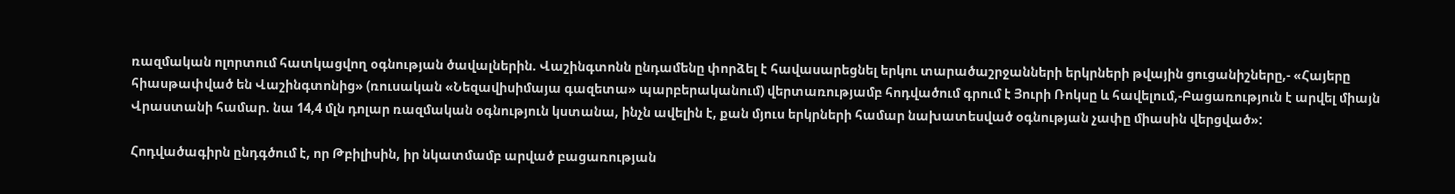ռազմական ոլորտում հատկացվող օգնության ծավալներին. Վաշինգտոնն ընդամենը փորձել է հավասարեցնել երկու տարածաշրջանների երկրների թվային ցուցանիշները,- «Հայերը հիասթափված են Վաշինգտոնից» (ռուսական «Նեզավիսիմայա գազետա» պարբերականում) վերտառությամբ հոդվածում գրում է Յուրի Ռոկսը և հավելում,-Բացառություն է արվել միայն Վրաստանի համար. նա 14,4 մլն դոլար ռազմական օգնություն կստանա, ինչն ավելին է, քան մյուս երկրների համար նախատեսված օգնության չափը միասին վերցված»:

Հոդվածագիրն ընդգծում է, որ Թբիլիսին, իր նկատմամբ արված բացառության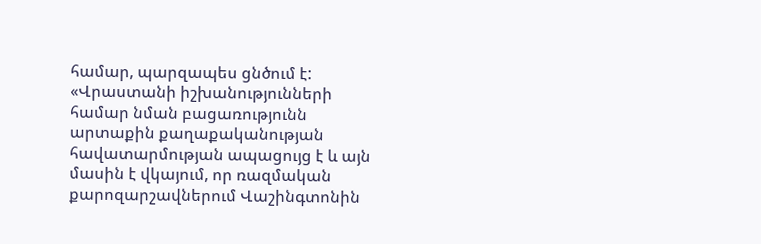համար, պարզապես ցնծում է: «Վրաստանի իշխանությունների համար նման բացառությունն արտաքին քաղաքականության հավատարմության ապացույց է և այն մասին է վկայում, որ ռազմական քարոզարշավներում Վաշինգտոնին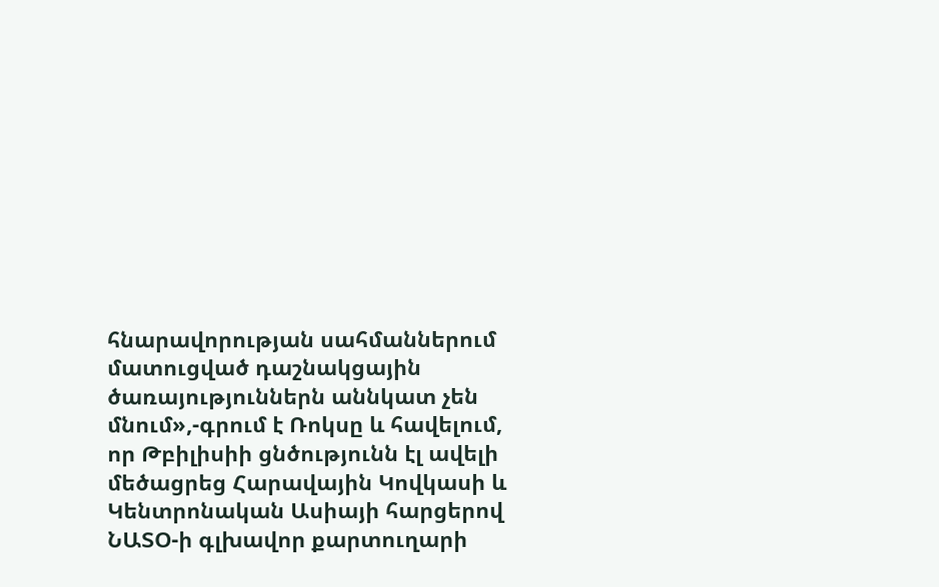հնարավորության սահմաններում մատուցված դաշնակցային ծառայություններն աննկատ չեն մնում»,-գրում է Ռոկսը և հավելում, որ Թբիլիսիի ցնծությունն էլ ավելի մեծացրեց Հարավային Կովկասի և Կենտրոնական Ասիայի հարցերով ՆԱՏՕ-ի գլխավոր քարտուղարի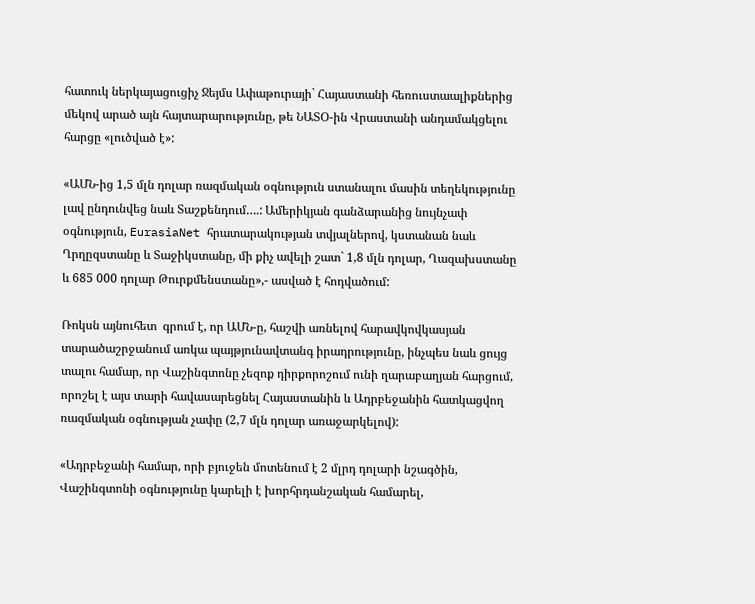հատուկ ներկայացուցիչ Ջեյմս Ափաթուրայի` Հայաստանի հեռուստաալիքներից մեկով արած այն հայտարարությունը, թե ՆԱՏՕ-ին Վրաստանի անդամակցելու հարցը «լուծված է»:

«ԱՄՆ-ից 1,5 մլն դոլար ռազմական օգնություն ստանալու մասին տեղեկությունը լավ ընդունվեց նաև Տաշքենդում….: Ամերիկյան գանձարանից նույնչափ օգնություն, EurasiaNet հրատարակության տվյալներով, կստանան նաև Ղրղըզստանը և Տաջիկստանը, մի քիչ ավելի շատ` 1,8 մլն դոլար, Ղազախստանը և 685 000 դոլար Թուրքմենստանը»,- ասված է հոդվածում:

Ռոկսն այնուհետ  գրում է, որ ԱՄՆ-ը, հաշվի առնելով հարավկովկասյան տարածաշրջանում առկա պայթյունավտանգ իրադրությունը, ինչպես նաև ցույց տալու համար, որ Վաշինգտոնը չեզոք դիրքորոշում ունի ղարաբաղյան հարցում, որոշել է այս տարի հավասարեցնել Հայաստանին և Ադրբեջանին հատկացվող ռազմական օգնության չափը (2,7 մլն դոլար առաջարկելով):

«Ադրբեջանի համար, որի բյուջեն մոտենում է 2 մլրդ դոլարի նշագծին, Վաշինգտոնի օգնությունը կարելի է խորհրդանշական համարել,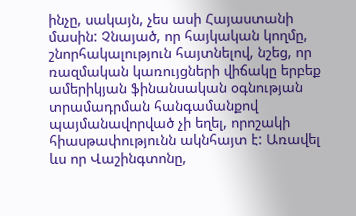ինչը, սակայն, չես ասի Հայաստանի մասին: Չնայած, որ հայկական կողմը, շնորհակալություն հայտնելով, նշեց, որ ռազմական կառույցների վիճակը երբեք ամերիկյան ֆինանսական օգնության տրամադրման հանգամանքով պայմանավորված չի եղել, որոշակի հիասթափությունն ակնհայտ է: Առավել ևս որ Վաշինգտոնը,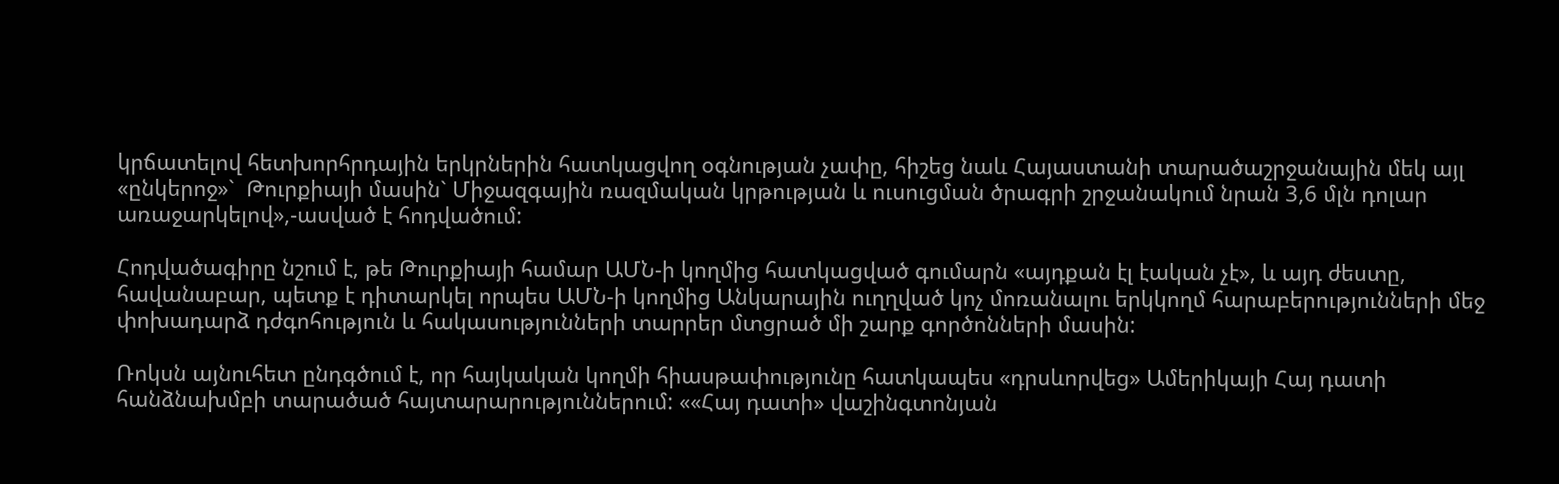կրճատելով հետխորհրդային երկրներին հատկացվող օգնության չափը, հիշեց նաև Հայաստանի տարածաշրջանային մեկ այլ «ընկերոջ»`  Թուրքիայի մասին` Միջազգային ռազմական կրթության և ուսուցման ծրագրի շրջանակում նրան 3,6 մլն դոլար առաջարկելով»,-ասված է հոդվածում:

Հոդվածագիրը նշում է, թե Թուրքիայի համար ԱՄՆ-ի կողմից հատկացված գումարն «այդքան էլ էական չէ», և այդ ժեստը, հավանաբար, պետք է դիտարկել որպես ԱՄՆ-ի կողմից Անկարային ուղղված կոչ մոռանալու երկկողմ հարաբերությունների մեջ փոխադարձ դժգոհություն և հակասությունների տարրեր մտցրած մի շարք գործոնների մասին:

Ռոկսն այնուհետ ընդգծում է, որ հայկական կողմի հիասթափությունը հատկապես «դրսևորվեց» Ամերիկայի Հայ դատի հանձնախմբի տարածած հայտարարություններում: ««Հայ դատի» վաշինգտոնյան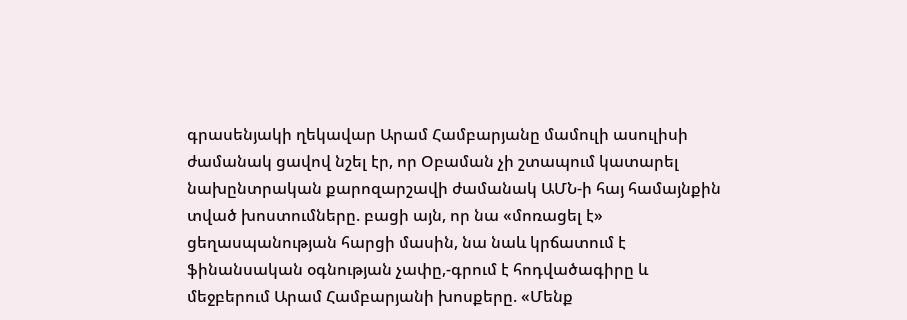գրասենյակի ղեկավար Արամ Համբարյանը մամուլի ասուլիսի ժամանակ ցավով նշել էր, որ Օբաման չի շտապում կատարել նախընտրական քարոզարշավի ժամանակ ԱՄՆ-ի հայ համայնքին տված խոստումները. բացի այն, որ նա «մոռացել է» ցեղասպանության հարցի մասին, նա նաև կրճատում է ֆինանսական օգնության չափը,-գրում է հոդվածագիրը և մեջբերում Արամ Համբարյանի խոսքերը. «Մենք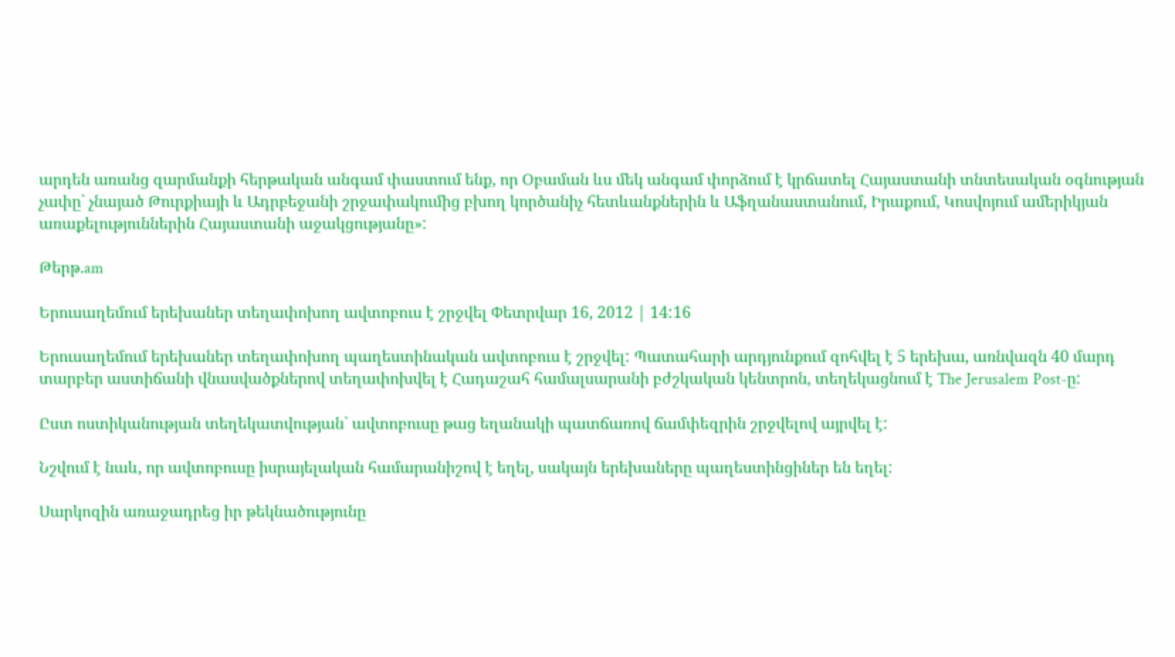արդեն առանց զարմանքի հերթական անգամ փաստում ենք, որ Օբաման ևս մեկ անգամ փորձում է կրճատել Հայաստանի տնտեսական օգնության չափը` չնայած Թուրքիայի և Ադրբեջանի շրջափակումից բխող կործանիչ հետևանքներին և Աֆղանաստանում, Իրաքում, Կոսվոյում ամերիկյան առաքելություններին Հայաստանի աջակցությանը»:

Թերթ.am

Երուսաղեմում երեխաներ տեղափոխող ավտոբուս է շրջվել Փետրվար 16, 2012 | 14:16

Երուսաղեմում երեխաներ տեղափոխող պաղեստինական ավտոբուս է շրջվել: Պատահարի արդյունքում զոհվել է 5 երեխա, առնվազն 40 մարդ տարբեր աստիճանի վնասվածքներով տեղափոխվել է Հադաշահ համալսարանի բժշկական կենտրոն, տեղեկացնում է The Jerusalem Post-ը:

Ըստ ոստիկանության տեղեկատվության` ավտոբուսը թաց եղանակի պատճառով ճամփեզրին շրջվելով այրվել է:

Նշվում է նաև, որ ավտոբուսը իսրայելական համարանիշով է եղել, սակայն երեխաները պաղեստինցիներ են եղել:

Սարկոզին առաջադրեց իր թեկնածությունը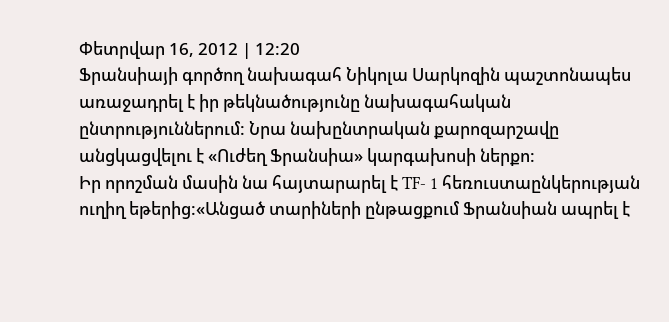Փետրվար 16, 2012 | 12:20
Ֆրանսիայի գործող նախագահ Նիկոլա Սարկոզին պաշտոնապես առաջադրել է իր թեկնածությունը նախագահական ընտրություններում: Նրա նախընտրական քարոզարշավը անցկացվելու է «Ուժեղ Ֆրանսիա» կարգախոսի ներքո:
Իր որոշման մասին նա հայտարարել է TF- 1 հեռուստաընկերության ուղիղ եթերից:«Անցած տարիների ընթացքում Ֆրանսիան ապրել է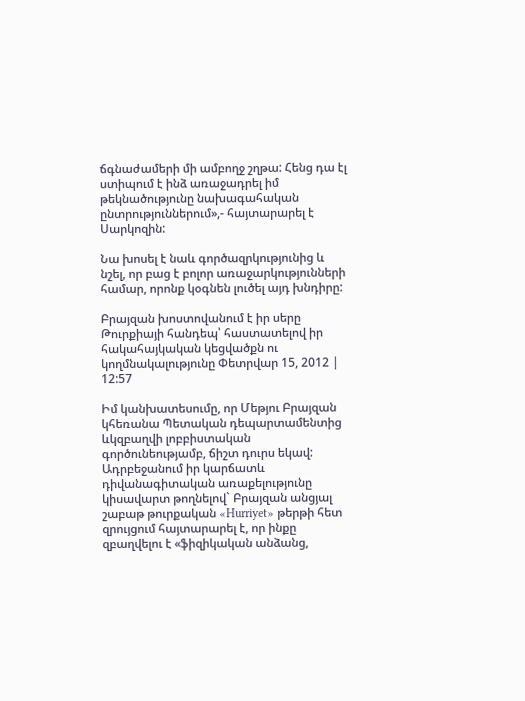ճգնաժամերի մի ամբողջ շղթա: Հենց դա էլ ստիպում է ինձ առաջադրել իմ թեկնածությունը նախագահական ընտրություններում»,- հայտարարել է Սարկոզին:

Նա խոսել է նաև գործազրկությունից և նշել, որ բաց է բոլոր առաջարկությունների համար, որոնք կօգնեն լուծել այդ խնդիրը:

Բրայզան խոստովանում է իր սերը Թուրքիայի հանդեպ՝ հաստատելով իր հակահայկական կեցվածքն ու կողմնակալությունը Փետրվար 15, 2012 | 12:57

Իմ կանխատեսումը, որ Մեթյու Բրայզան կհեռանա Պետական դեպարտամենտից ևկզբաղվի լոբբիստական գործունեությամբ, ճիշտ դուրս եկավ: Ադրբեջանում իր կարճատև դիվանագիտական առաքելությունը կիսավարտ թողնելով` Բրայզան անցյալ շաբաթ թուրքական «Hurriyet» թերթի հետ զրույցում հայտարարել է, որ ինքը զբաղվելու է «ֆիզիկական անձանց,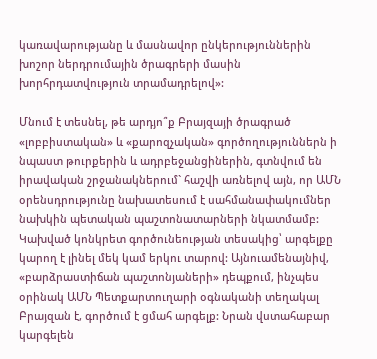կառավարությանը և մասնավոր ընկերություններին խոշոր ներդրումային ծրագրերի մասին խորհրդատվություն տրամադրելով»:

Մնում է տեսնել, թե արդյո՞ք Բրայզայի ծրագրած «լոբբիստական» և «քարոզչական» գործողություններն ի նպաստ թուրքերին և ադրբեջանցիներին, գտնվում են իրավական շրջանակներում` հաշվի առնելով այն, որ ԱՄՆ օրենսդրությունը նախատեսում է սահմանափակումներ նախկին պետական պաշտոնատարների նկատմամբ: Կախված կոնկրետ գործունեության տեսակից՝ արգելքը կարող է լինել մեկ կամ երկու տարով: Այնուամենայնիվ, «բարձրաստիճան պաշտոնյաների» դեպքում, ինչպես օրինակ ԱՄՆ Պետքարտուղարի օգնականի տեղակալ Բրայզան է, գործում է ցմահ արգելք: Նրան վստահաբար կարգելեն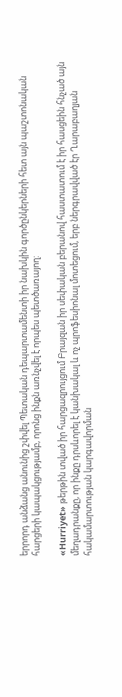երրորդ անձանց անունից շփվել Պետական դեպարտամենտի իր նախկին գործընկերների հետ այն պաշտոնական հարցերի կապակցությամբ, որոնց ինքն առնչվել է որպես պետծառայող:

«Hurriyet» թերթին տված իր հարցազրույցում Բրայզան իր սեփական բերանով հաստատում է իր հասցեին հնչած այն մեղադրանքը, որ ինքը դրսևորել է կանխակալ և ոչ պրոֆեսիոնալ մոտեցում, երբ ներգրավված էր Ղարաբաղյան հակամարտության կարգավորման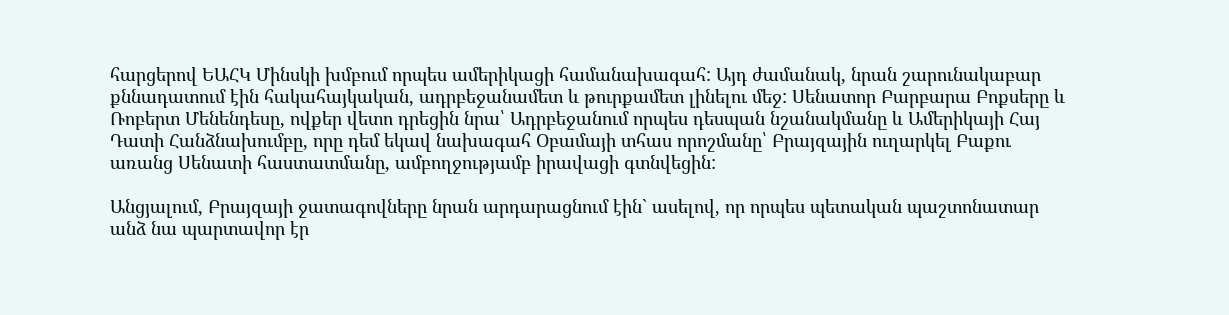հարցերով ԵԱՀԿ Մինսկի խմբում որպես ամերիկացի համանախագահ: Այդ ժամանակ, նրան շարունակաբար քննադատում էին հակահայկական, ադրբեջանամետ և թուրքամետ լինելու մեջ: Սենատոր Բարբարա Բոքսերը և Ռոբերտ Մենենդեսը, ովքեր վետո դրեցին նրա՝ Ադրբեջանում որպես դեսպան նշանակմանը և Ամերիկայի Հայ Դատի Հանձնախումբը, որը դեմ եկավ նախագահ Օբամայի տհաս որոշմանը՝ Բրայզային ուղարկել Բաքու առանց Սենատի հաստատմանը, ամբողջությամբ իրավացի գտնվեցին:

Անցյալում, Բրայզայի ջատագովները նրան արդարացնում էին` ասելով, որ որպես պետական պաշտոնատար անձ նա պարտավոր էր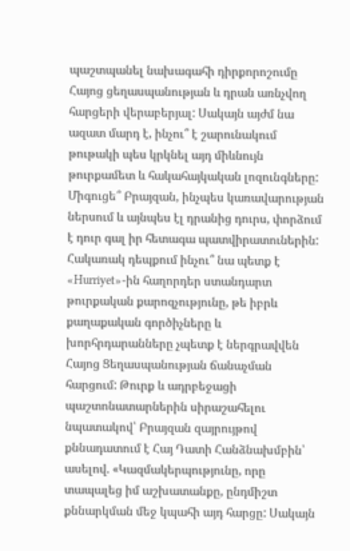պաշտպանել նախագահի դիրքորոշումը Հայոց ցեղասպանության և դրան առնչվող հարցերի վերաբերյալ: Սակայն այժմ նա ազատ մարդ է, ինչու՞ է շարունակում թութակի պես կրկնել այդ միևնույն թուրքամետ և հակահայկական լոզունգները: Միգուցե՞ Բրայզան, ինչպես կառավարության ներսում և այնպես էլ դրանից դուրս, փորձում է դուր գալ իր հետագա պատվիրատուներին: Հակառակ դեպքում ինչու՞ նա պետք է «Hurriyet»-ին հաղորդեր ստանդարտ թուրքական քարոզչությունը, թե իբրև քաղաքական գործիչները և խորհրդարանները չպետք է ներգրավվեն Հայոց Ցեղասպանության ճանաչման հարցում: Թուրք և ադրբեջացի պաշտոնատարներին սիրաշահելու նպատակով՝ Բրայզան զայրույթով քննադատում է Հայ Դատի Հանձնախմբին՝ ասելով. «Կազմակերպությունը, որը տապալեց իմ աշխատանքը, ընդմիշտ քննարկման մեջ կպահի այդ հարցը: Սակայն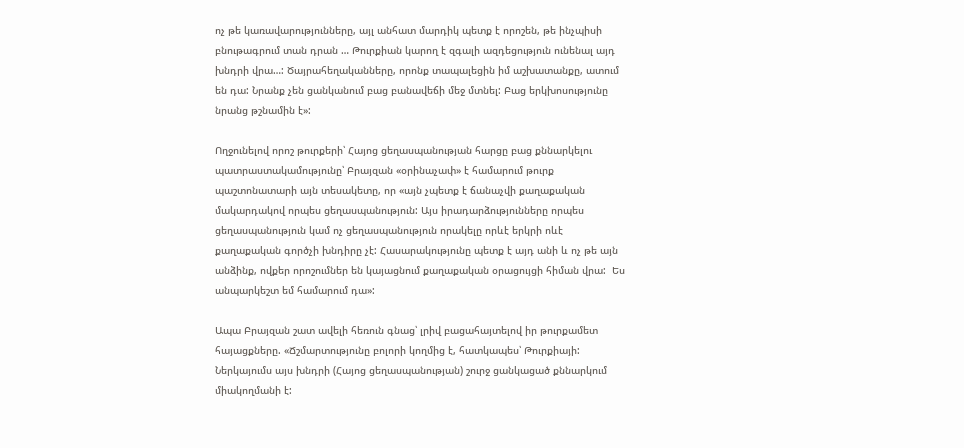ոչ թե կառավարությունները, այլ անհատ մարդիկ պետք է որոշեն, թե ինչպիսի բնութագրում տան դրան … Թուրքիան կարող է զգալի ազդեցություն ունենալ այդ խնդրի վրա…: Ծայրահեղականները, որոնք տապալեցին իմ աշխատանքը, ատում են դա: Նրանք չեն ցանկանում բաց բանավեճի մեջ մտնել: Բաց երկխոսությունը նրանց թշնամին է»:

Ողջունելով որոշ թուրքերի՝ Հայոց ցեղասպանության հարցը բաց քննարկելու պատրաստակամությունը՝ Բրայզան «օրինաչափ» է համարում թուրք պաշտոնատարի այն տեսակետը, որ «այն չպետք է ճանաչվի քաղաքական մակարդակով որպես ցեղասպանություն: Այս իրադարձությունները որպես ցեղասպանություն կամ ոչ ցեղասպանություն որակելը որևէ երկրի ոևէ քաղաքական գործչի խնդիրը չէ: Հասարակությունը պետք է այդ անի և ոչ թե այն անձինք, ովքեր որոշումներ են կայացնում քաղաքական օրացույցի հիման վրա:  Ես անպարկեշտ եմ համարում դա»:

Ապա Բրայզան շատ ավելի հեռուն գնաց՝ լրիվ բացահայտելով իր թուրքամետ հայացքները. «Ճշմարտությունը բոլորի կողմից է, հատկապես՝ Թուրքիայի: Ներկայումս այս խնդրի (Հայոց ցեղասպանության) շուրջ ցանկացած քննարկում միակողմանի է: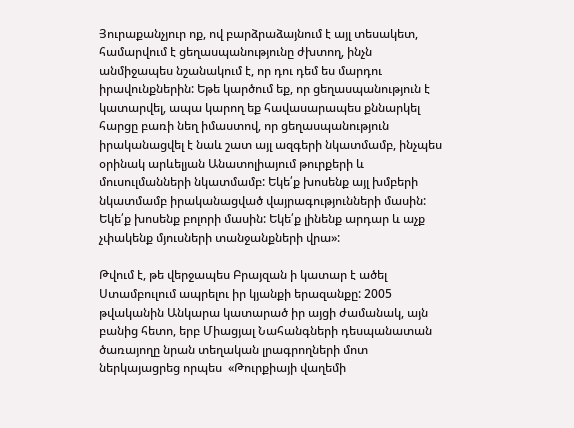Յուրաքանչյուր ոք, ով բարձրաձայնում է այլ տեսակետ, համարվում է ցեղասպանությունը ժխտող, ինչն անմիջապես նշանակում է, որ դու դեմ ես մարդու իրավունքներին: Եթե կարծում եք, որ ցեղասպանություն է կատարվել, ապա կարող եք հավասարապես քննարկել հարցը բառի նեղ իմաստով, որ ցեղասպանություն իրականացվել է նաև շատ այլ ազգերի նկատմամբ, ինչպես օրինակ արևելյան Անատոլիայում թուրքերի և մուսուլմանների նկատմամբ: Եկե՛ք խոսենք այլ խմբերի նկատմամբ իրականացված վայրագությունների մասին: Եկե՛ք խոսենք բոլորի մասին: Եկե՛ք լինենք արդար և աչք չփակենք մյուսների տանջանքների վրա»:

Թվում է, թե վերջապես Բրայզան ի կատար է ածել Ստամբուլում ապրելու իր կյանքի երազանքը: 2005 թվականին Անկարա կատարած իր այցի ժամանակ, այն բանից հետո, երբ Միացյալ Նահանգների դեսպանատան ծառայողը նրան տեղական լրագրողների մոտ ներկայացրեց որպես  «Թուրքիայի վաղեմի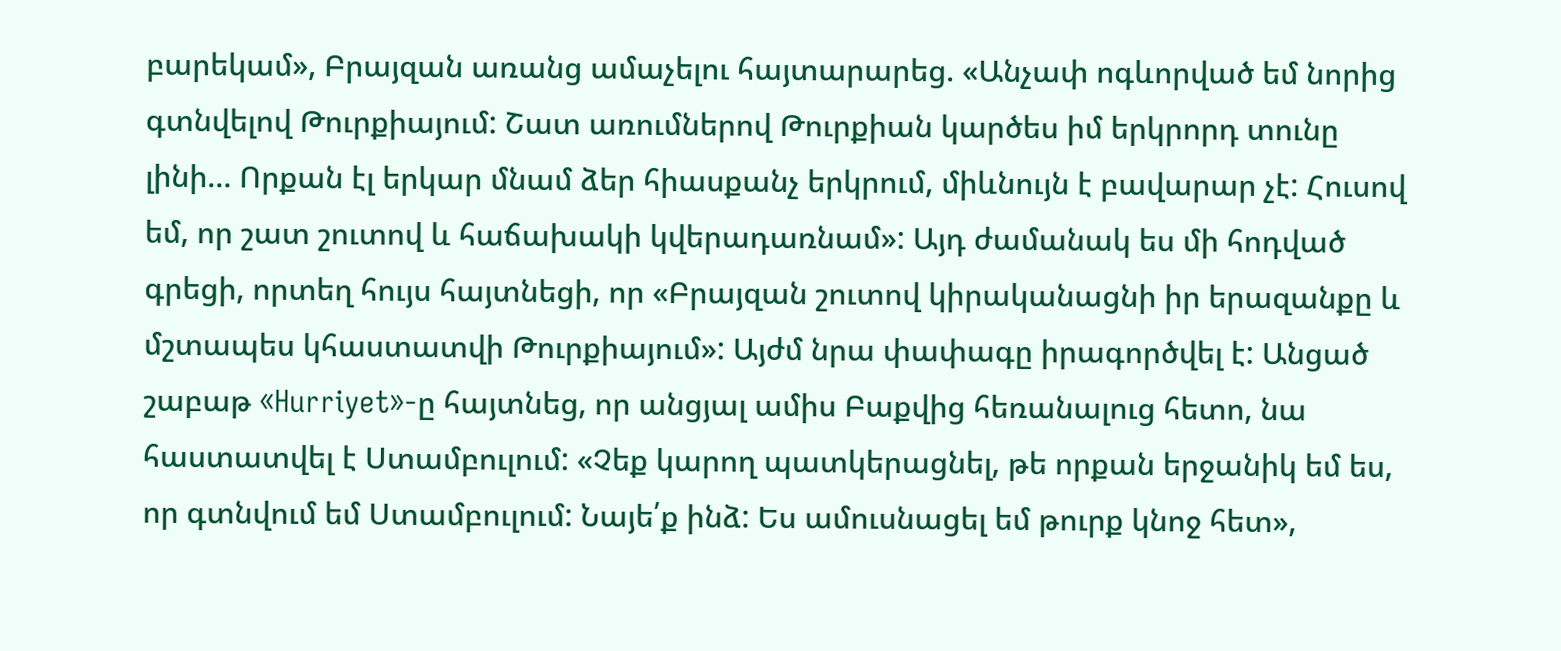բարեկամ», Բրայզան առանց ամաչելու հայտարարեց. «Անչափ ոգևորված եմ նորից գտնվելով Թուրքիայում: Շատ առումներով Թուրքիան կարծես իմ երկրորդ տունը լինի… Որքան էլ երկար մնամ ձեր հիասքանչ երկրում, միևնույն է բավարար չէ: Հուսով եմ, որ շատ շուտով և հաճախակի կվերադառնամ»: Այդ ժամանակ ես մի հոդված գրեցի, որտեղ հույս հայտնեցի, որ «Բրայզան շուտով կիրականացնի իր երազանքը և մշտապես կհաստատվի Թուրքիայում»: Այժմ նրա փափագը իրագործվել է: Անցած շաբաթ «Hurriyet»-ը հայտնեց, որ անցյալ ամիս Բաքվից հեռանալուց հետո, նա հաստատվել է Ստամբուլում: «Չեք կարող պատկերացնել, թե որքան երջանիկ եմ ես, որ գտնվում եմ Ստամբուլում: Նայե՛ք ինձ: Ես ամուսնացել եմ թուրք կնոջ հետ»,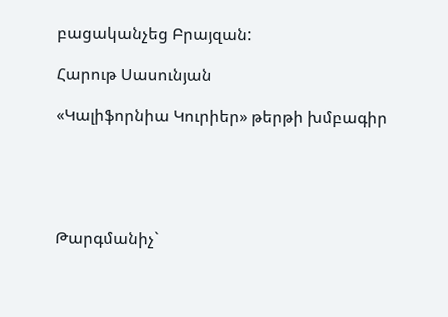բացականչեց Բրայզան:

Հարութ Սասունյան

«Կալիֆորնիա Կուրիեր» թերթի խմբագիր





Թարգմանիչ`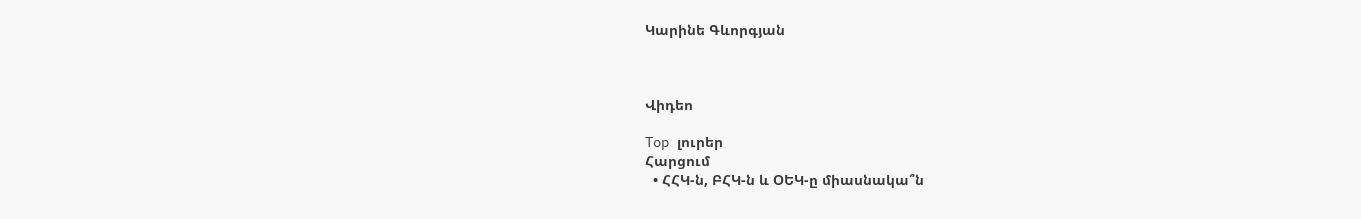Կարինե Գևորգյան



Վիդեո

Top լուրեր
Հարցում
  • ՀՀԿ-ն, ԲՀԿ-ն և ՕԵԿ-ը միասնակա՞ն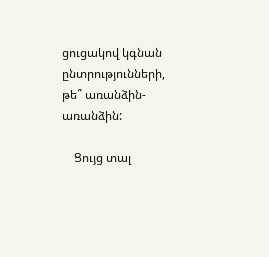ցուցակով կգնան ընտրությունների, թե՞ առանձին-առանձին:

    Ցույց տալ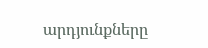արդյունքները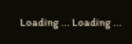Loading ... Loading ...